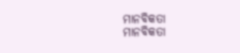ମାନବିକତା
ମାନବିକତା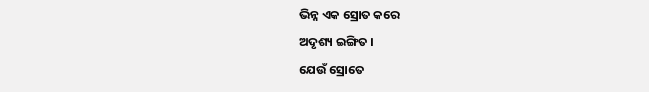ଭିନ୍ନ ଏକ ସ୍ରୋତ କରେ
ଅଦୃଶ୍ୟ ଇଙ୍ଗିତ ।
ଯେଉଁ ସ୍ରୋତେ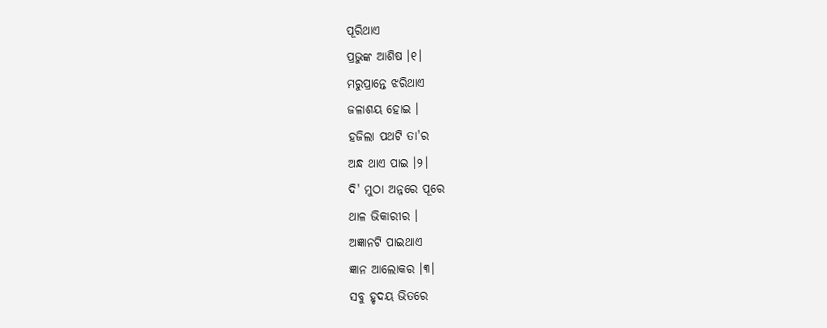ପୂରିଥାଏ
ପ୍ରଭୁଙ୍କ ଆଶିଷ ।୧।
ମରୁପ୍ରାନ୍ତେ ଝରିଥାଏ
ଜଳାଶୟ ହୋଇ ।
ହଜିଲା ପଥଟି ତା'ର
ଅନ୍ଧ ଥାଏ ପାଇ ।୨।
ଦି' ମୁଠା ଅନ୍ନରେ ପୂରେ
ଥାଳ ଭିକାରୀର ।
ଅଜ୍ଞାନଟି ପାଇଥାଏ
ଜ୍ଞାନ ଆଲୋକର ।୩।
ସବୁ ହୃଦୟ ଭିତରେ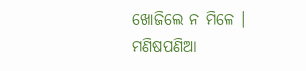ଖୋଜିଲେ ନ ମିଳେ ।
ମଣିଷପଣିଆ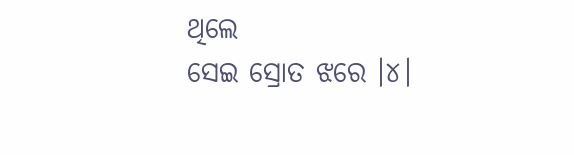ଥିଲେ
ସେଇ ସ୍ରୋତ ଝରେ ।୪।